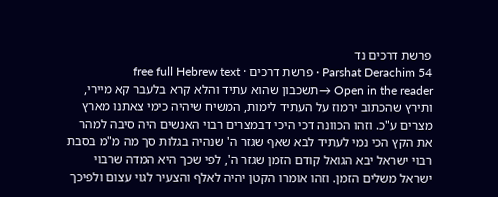פרשת דרכים נד
Parshat Derachim 54 · פרשת דרכים · free full Hebrew text
Open in the reader →תשכבון שהוא עתיד והלא קרא בלעבר קא מיירי, ותירץ שהכתוב ירמוז על העתיד לימות, המשיח שיהיה כימי צאתנו מארץ מצרים ע"כ. וזהו הכוונה דכי היכי דבמצרים רבוי האנשים היה סיבה למהר את הקץ הכי נמי לעתיד לבא שאף שגזר ה' שנהיה בגלות סך מה מ"מ בסבת רבוי ישראל יבא הגואל קודם הזמן שגזר ה', לפי שכך היא המדה שרבוי ישראל משלים הזמן. וזהו אומרו הקטן יהיה לאלף והצעיר לגוי עצום ולפיכך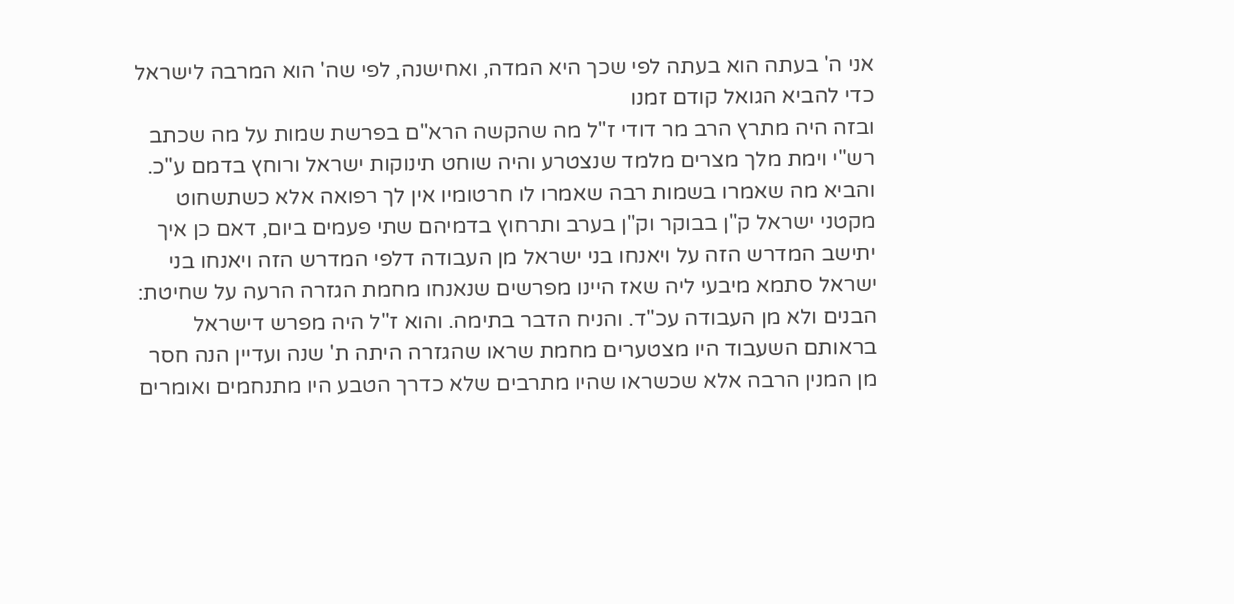אני ה' בעתה הוא בעתה לפי שכך היא המדה, ואחישנה, לפי שה' הוא המרבה לישראל כדי להביא הגואל קודם זמנו
ובזה היה מתרץ הרב מר דודי ז"ל מה שהקשה הרא"ם בפרשת שמות על מה שכתב רש"י וימת מלך מצרים מלמד שנצטרע והיה שוחט תינוקות ישראל ורוחץ בדמם ע"כ. והביא מה שאמרו בשמות רבה שאמרו לו חרטומיו אין לך רפואה אלא כשתשחוט מקטני ישראל ק"ן בבוקר וק"ן בערב ותרחוץ בדמיהם שתי פעמים ביום, דאם כן איך יתישב המדרש הזה על ויאנחו בני ישראל מן העבודה דלפי המדרש הזה ויאנחו בני ישראל סתמא מיבעי ליה שאז היינו מפרשים שנאנחו מחמת הגזרה הרעה על שחיטת: הבנים ולא מן העבודה עכ"ד. והניח הדבר בתימה. והוא ז"ל היה מפרש דישראל בראותם השעבוד היו מצטערים מחמת שראו שהגזרה היתה ת' שנה ועדיין הנה חסר מן המנין הרבה אלא שכשראו שהיו מתרבים שלא כדרך הטבע היו מתנחמים ואומרים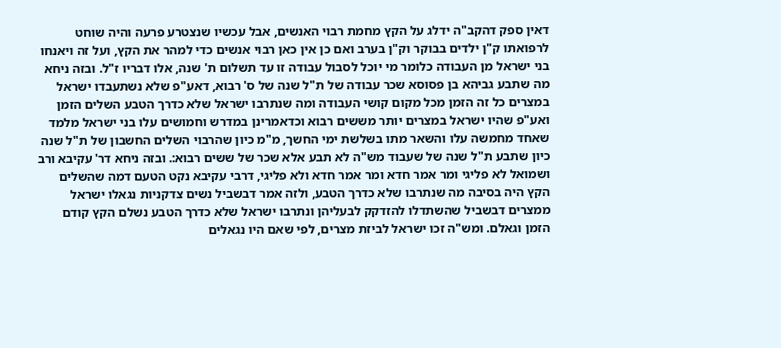דאין ספק דהקב"ה ידלג על הקץ מחמת רבוי האנשים, אבל עכשיו שנצטרע פרעה והיה שוחט לרפואתו ק"ן ילדים בבוקר וק"ן בערב ואם כן אין כאן רבוי אנשים כדי למהר את הקץ, ועל זה ויאנחו בני ישראל מן העבודה כלומר מי יוכל לסבול עבודה זו עד תשלום ת' שנה, אלו דבריו ז"ל. ובזה ניחא מה שתבע גביהא בן פסוסא שכר עבודה של ת"ל שנה של ס' רבוא, דאע"פ שלא נשתעבדו ישראל במצרים כל זה הזמן מכל מקום קושי העבודה ומה שנתרבו ישראל שלא כדרך הטבע השלים הזמן ואע"פ שהיו ישראל במצרים יותר מששים רבוא וכדאמרינן במדרש וחמושים עלו בני ישראל מלמד שאחד מחמשה עלו והשאר מתו בשלשת ימי החשך, מ"מ כיון שהרבוי השלים החשבון של ת"ל שנה כיון שתבע ת"ל שנה של שעבוד מש"ה לא תבע אלא שכר של ששים רבוא:. ובזה ניחא דר' עקיבא ורב ושמואל לא פליגי ומר אמר חדא ומר אמר חדא ולא פליגי, דרבי עקיבא נקט הטעם דמה שהשלים הקץ היה בסיבה מה שנתרבו שלא כדרך הטבע, ולזה אמר דבשביל נשים צדקניות נגאלו ישראל ממצרים דבשביל שהשתדלו להזדקק לבעליהן ונתרבו ישראל שלא כדרך הטבע נשלם הקץ קודם הזמן וגאלם. ומש"ה זכו ישראל לביזת מצרים, לפי שאם היו נגאלים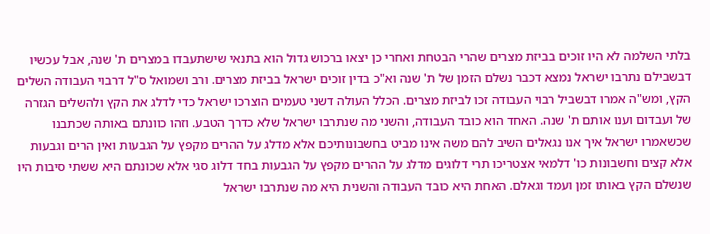בלתי השלמה לא היו זוכים בביזת מצרים שהרי הבטחת ואחרי כן יצאו ברכוש גדול הוא בתנאי שישתעבדו במצרים ת' שנה, אבל עכשיו דבשבילם נתרבו ישראל נמצא דכבר נשלם הזמן של ת' שנה וא"כ בדין זוכים ישראל בביזת מצרים. ורב ושמואל ס"ל דרבוי העבודה השלים הקץ, ומש"ה אמרו דבשביל רבוי העבודה זכו לביזת מצרים. הכלל העולה דשני טעמים הוצרכו ישראל כדי לדלג את הקץ ולהשלים הגזרה של ועבדום וענו אותם ת' שנה. האחד הוא כובד העבודה, והשני מה שנתרבו ישראל שלא כדרך הטבע. וזהו כוונתם באותה שכתבנו שכשאמרו ישראל איך אנו נגאלים השיב להם משה אינו מביט בחשבונותיכם אלא מדלג על ההרים מקפץ על הגבעות ואין הרים וגבעות אלא קצים וחשבונות כו' דלמאי אצטריכו תרי דלוגים מדלג על ההרים מקפץ על הגבעות בחד דלוג סגי אלא שכונתם היא ששתי סיבות היו שנשלם הקץ באותו זמן ועמד וגאלם. האחת היא כובד העבודה והשנית היא מה שנתרבו ישראל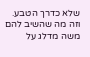שלא כדרך הטבע. וזה מה שהשיב להם משה מדלג על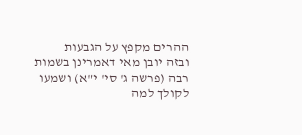ההרים מקפץ על הגבעות
ובזה יובן מאי דאמרינן בשמות רבה (פרשה ג' סי' י"א) ושמעו לקולך למה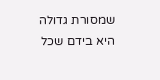שמסורת גדולה היא בידם שכל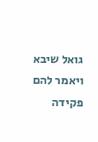גואל שיבא ויאמר להם פקידה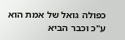כפולה גואל של אמת הוא ע"כ וכבר הביא